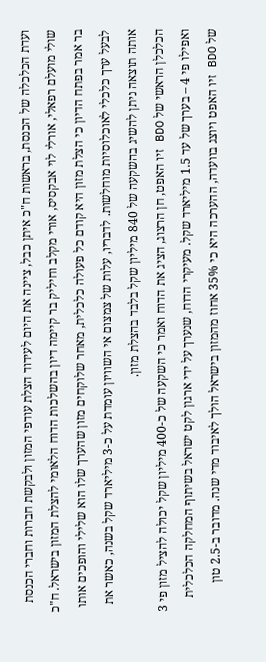ועדת הכלכלה של הכנסת, בראשות ח"כ איתן כבל, ציינה את היום לעידוד הצלת עודפי המזון ולבקשת חברות וחברי הכנסת שולי מועלם רפאלי, אורלי לוי אבקסיס, אורי מקלב וחיליק בר קיימה דיון בהשלכות הדוח הלאומי להצלת המזון בישראל. ח"כ בר אמר בפתח הדיון כי הצלת מזון היא קודם כל פעולה כלכלית, מאחר שלוקחים מזון שהערך שלו הוא שלילי והופכים אותו לבעל ערך כלכלי לאוכלוסיות מוחלשות. לדבריו, עלות של צמצום אי השוויון עומדת על כ-3 מיליארד שקל בשנה, כאשר את אותה תוצאה ניתן להשיג בהשקעה של 840 מיליון שקל בלבד בהצלת מזון.
הכלכלן הראשי של BDO זיו האפט, חן הרצוג, הציג את הדוח ואמר כי השקעה של כ-400 מיליון שקל יכולה להציל מזון פי 3 ואפילו פי 4 – בערך של עד 1.5 מיליארד שקל. מעיקרי הדוח, שנערך על ידי ארגון לקט ישראל בשיתוף המחלקה הכלכלית של BDO זיו האפט ויוצג בוועדה, ההערכה היא כי 35% אחוז מהמזון בישראל הולך לאיבוד מדי שנה. מדובר ב-2.5 טון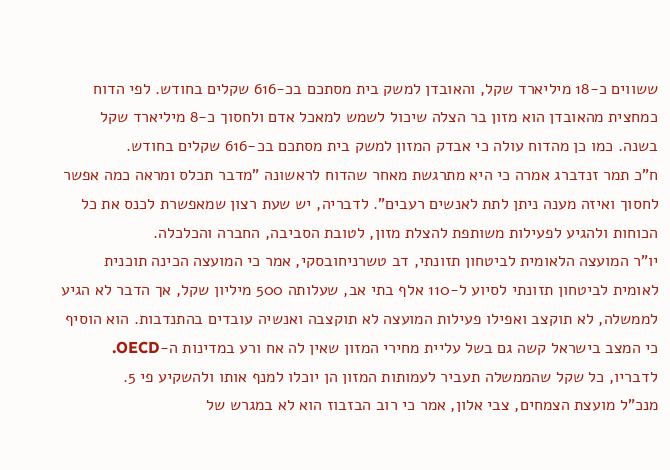ששווים כ-18 מיליארד שקל, והאובדן למשק בית מסתכם בכ-616 שקלים בחודש. לפי הדוח כמחצית מהאובדן הוא מזון בר הצלה שיכול לשמש למאכל אדם ולחסוך כ-8 מיליארד שקל בשנה. כמו כן מהדוח עולה כי אבדק המזון למשק בית מסתכם בכ-616 שקלים בחודש.
ח"כ תמר זנדברג אמרה כי היא מתרגשת מאחר שהדוח לראשונה "מדבר תכלס ומראה כמה אפשר לחסוך ואיזה מענה ניתן לתת לאנשים רעבים". לדבריה, יש שעת רצון שמאפשרת לכנס את כל הכוחות ולהגיע לפעילות משותפת להצלת מזון, לטובת הסביבה, החברה והכלכלה.
יו"ר המועצה הלאומית לביטחון תזונתי, דב טשרניחובסקי, אמר כי המועצה הכינה תוכנית לאומית לביטחון תזונתי לסיוע ל-110 אלף בתי אב, שעלותה 500 מיליון שקל, אך הדבר לא הגיע לממשלה, לא תוקצב ואפילו פעילות המועצה לא תוקצבה ואנשיה עובדים בהתנדבות. הוא הוסיף כי המצב בישראל קשה גם בשל עליית מחירי המזון שאין לה אח ורע במדינות ה-OECD. לדבריו, כל שקל שהממשלה תעביר לעמותות המזון הן יוכלו למנף אותו ולהשקיע פי 5.
מנכ"ל מועצת הצמחים, צבי אלון, אמר כי רוב הבזבוז הוא לא במגרש של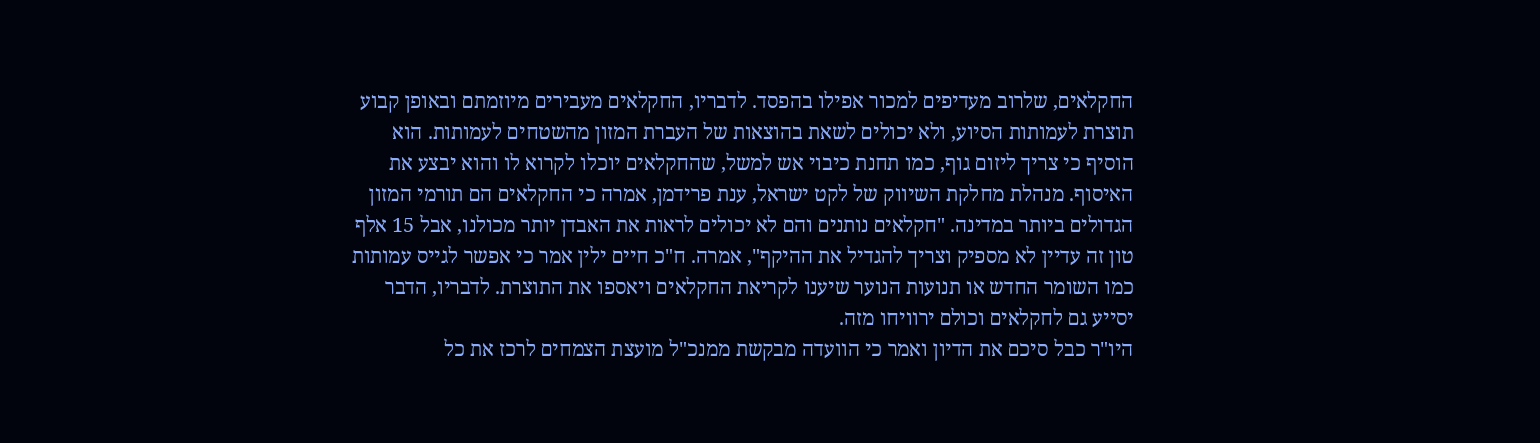החקלאים, שלרוב מעדיפים למכור אפילו בהפסד. לדבריו, החקלאים מעבירים מיוזמתם ובאופן קבוע תוצרת לעמותות הסיוע, ולא יכולים לשאת בהוצאות של העברת המזון מהשטחים לעמותות. הוא הוסיף כי צריך ליזום גוף, כמו תחנת כיבוי אש למשל, שהחקלאים יוכלו לקרוא לו והוא יבצע את האיסוף. מנהלת מחלקת השיווק של לקט ישראל, ענת פרידמן, אמרה כי החקלאים הם תורמי המזון הגדולים ביותר במדינה. "חקלאים נותנים והם לא יכולים לראות את האבדן יותר מכולנו, אבל 15 אלף טון זה עדיין לא מספיק וצריך להגדיל את ההיקף", אמרה. ח"כ חיים ילין אמר כי אפשר לגייס עמותות כמו השומר החדש או תנועות הנוער שיענו לקריאת החקלאים ויאספו את התוצרת. לדבריו, הדבר יסייע גם לחקלאים וכולם ירוויחו מזה.
היו"ר כבל סיכם את הדיון ואמר כי הוועדה מבקשת ממנכ"ל מועצת הצמחים לרכז את כל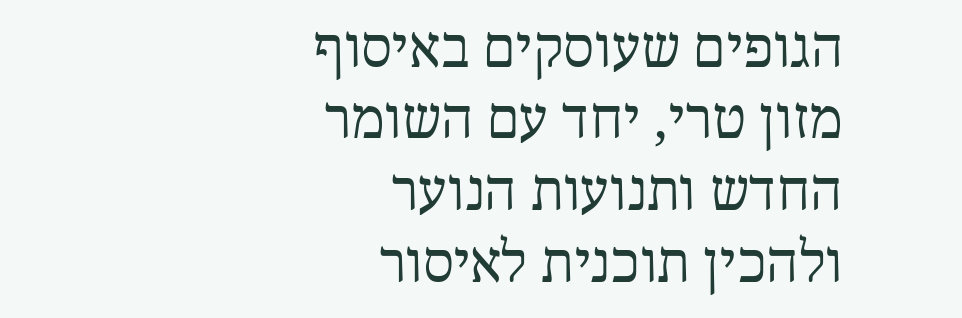הגופים שעוסקים באיסוף מזון טרי, יחד עם השומר החדש ותנועות הנוער ולהכין תוכנית לאיסור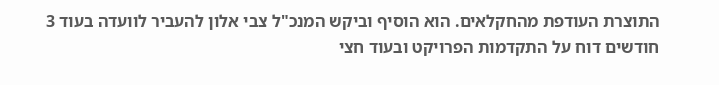התוצרת העודפת מהחקלאים. הוא הוסיף וביקש המנכ"ל צבי אלון להעביר לוועדה בעוד 3 חודשים דוח על התקדמות הפרויקט ובעוד חצי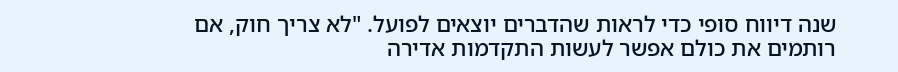שנה דיווח סופי כדי לראות שהדברים יוצאים לפועל. "לא צריך חוק, אם רותמים את כולם אפשר לעשות התקדמות אדירה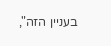בעניין הזה",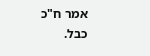אמר ח"כ כבל.